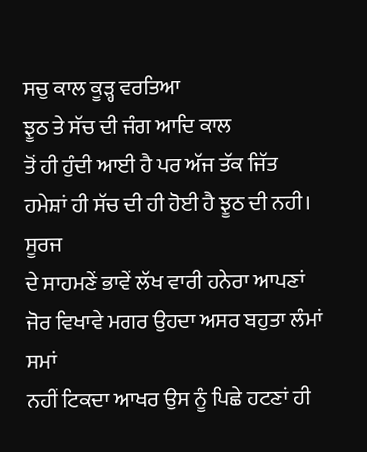ਸਚੁ ਕਾਲ ਕੂੜ੍ਹ ਵਰਤਿਆ
ਝੂਠ ਤੇ ਸੱਚ ਦੀ ਜੰਗ ਆਦਿ ਕਾਲ
ਤੋਂ ਹੀ ਹੁੰਦੀ ਆਈ ਹੈ ਪਰ ਅੱਜ ਤੱਕ ਜਿੱਤ ਹਮੇਸ਼ਾਂ ਹੀ ਸੱਚ ਦੀ ਹੀ ਹੋਈ ਹੈ ਝੂਠ ਦੀ ਨਹੀ। ਸੂਰਜ
ਦੇ ਸਾਹਮਣੇਂ ਭਾਵੇਂ ਲੱਖ ਵਾਰੀ ਹਨੇਰਾ ਆਪਣਾਂ ਜੋਰ ਵਿਖਾਵੇ ਮਗਰ ਉਹਦਾ ਅਸਰ ਬਹੁਤਾ ਲੰਮਾਂ ਸਮਾਂ
ਨਹੀਂ ਟਿਕਦਾ ਆਖਰ ਉਸ ਨੂੰ ਪਿਛੇ ਹਟਣਾਂ ਹੀ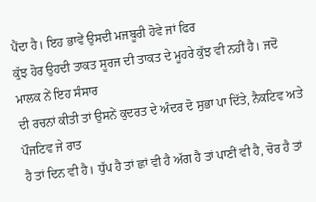ਪੈਂਦਾ ਹੈ। ਇਹ ਭਾਵੇਂ ਉਸਦੀ ਮਜਬੂਰੀ ਹੋਵੇ ਜਾਂ ਫਿਰ
ਕੁੱਝ ਹੋਰ ਉਹਦੀ ਤਾਕਤ ਸੂਰਜ ਦੀ ਤਾਕਤ ਦੇ ਮੂਹਰੇ ਕੁੱਝ ਵੀ ਨਹੀਂ ਹੈ। ਜਦੋਂ ਮਾਲਕ ਨੇਂ ਇਹ ਸੰਸਾਰ
ਦੀ ਰਚਨਾਂ ਕੀਤੀ ਤਾਂ ਉਸਨੇਂ ਕੁਦਰਤ ਦੇ ਅੰਦਰ ਦੋ ਸੁਭਾ ਪਾ ਦਿੱਤੇ, ਨੈਕਟਿਵ ਅਤੇ ਪੌਜਟਿਵ ਜੇ ਰਾਤ
ਹੈ ਤਾਂ ਦਿਨ ਵੀ ਹੈ। ਧੁੱਪ ਹੈ ਤਾਂ ਛਾਂ ਵੀ ਹੈ ਅੱਗ ਹੈ ਤਾਂ ਪਾਣੀਂ ਵੀ ਹੈ, ਚੋਰ ਹੈ ਤਾਂ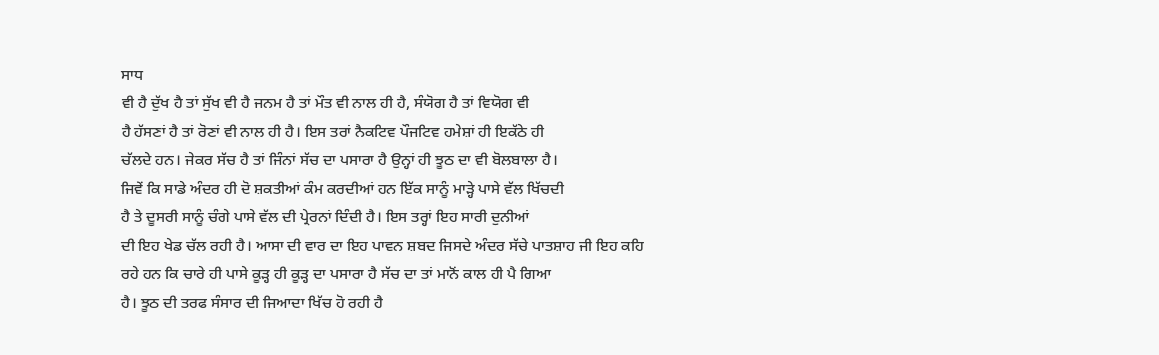ਸਾਧ
ਵੀ ਹੈ ਦੁੱਖ ਹੈ ਤਾਂ ਸੁੱਖ ਵੀ ਹੈ ਜਨਮ ਹੈ ਤਾਂ ਮੌਤ ਵੀ ਨਾਲ ਹੀ ਹੈ, ਸੰਯੋਗ ਹੈ ਤਾਂ ਵਿਯੋਗ ਵੀ
ਹੈ ਹੱਸਣਾਂ ਹੈ ਤਾਂ ਰੋਣਾਂ ਵੀ ਨਾਲ ਹੀ ਹੈ। ਇਸ ਤਰਾਂ ਨੈਕਟਿਵ ਪੌਜਟਿਵ ਹਮੇਸ਼ਾਂ ਹੀ ਇਕੱਠੇ ਹੀ
ਚੱਲਦੇ ਹਨ। ਜੇਕਰ ਸੱਚ ਹੈ ਤਾਂ ਜਿੰਨਾਂ ਸੱਚ ਦਾ ਪਸਾਰਾ ਹੈ ਉਨ੍ਹਾਂ ਹੀ ਝੂਠ ਦਾ ਵੀ ਬੋਲਬਾਲਾ ਹੈ।
ਜਿਵੇਂ ਕਿ ਸਾਡੇ ਅੰਦਰ ਹੀ ਦੋ ਸ਼ਕਤੀਆਂ ਕੰਮ ਕਰਦੀਆਂ ਹਨ ਇੱਕ ਸਾਨੂੰ ਮਾੜ੍ਹੇ ਪਾਸੇ ਵੱਲ ਖਿੱਚਦੀ
ਹੈ ਤੇ ਦੂਸਰੀ ਸਾਨੂੰ ਚੰਗੇ ਪਾਸੇ ਵੱਲ ਦੀ ਪ੍ਰੇਰਨਾਂ ਦਿੰਦੀ ਹੈ। ਇਸ ਤਰ੍ਹਾਂ ਇਹ ਸਾਰੀ ਦੁਨੀਆਂ
ਦੀ ਇਹ ਖੇਡ ਚੱਲ ਰਹੀ ਹੈ। ਆਸਾ ਦੀ ਵਾਰ ਦਾ ਇਹ ਪਾਵਨ ਸ਼ਬਦ ਜਿਸਦੇ ਅੰਦਰ ਸੱਚੇ ਪਾਤਸ਼ਾਹ ਜੀ ਇਹ ਕਹਿ
ਰਹੇ ਹਨ ਕਿ ਚਾਰੇ ਹੀ ਪਾਸੇ ਕੂੜ੍ਹ ਹੀ ਕੂੜ੍ਹ ਦਾ ਪਸਾਰਾ ਹੈ ਸੱਚ ਦਾ ਤਾਂ ਮਾਨੋਂ ਕਾਲ ਹੀ ਪੈ ਗਿਆ
ਹੈ। ਝੂਠ ਦੀ ਤਰਫ ਸੰਸਾਰ ਦੀ ਜਿਆਦਾ ਖਿੱਚ ਹੋ ਰਹੀ ਹੈ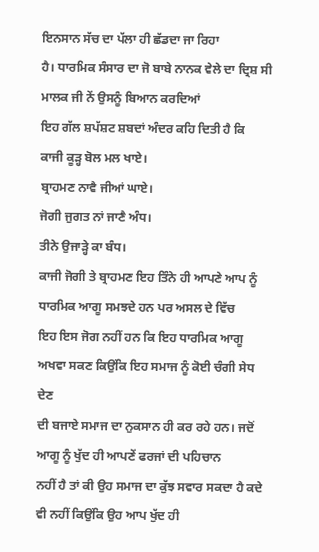ਇਨਸਾਨ ਸੱਚ ਦਾ ਪੱਲਾ ਹੀ ਛੱਡਦਾ ਜਾ ਰਿਹਾ
ਹੈ। ਧਾਰਮਿਕ ਸੰਸਾਰ ਦਾ ਜੋ ਬਾਬੇ ਨਾਨਕ ਵੇਲੇ ਦਾ ਦ੍ਰਿਸ਼ ਸੀ ਮਾਲਕ ਜੀ ਨੇਂ ਉਸਨੂੰ ਬਿਆਨ ਕਰਦਿਆਂ
ਇਹ ਗੱਲ ਸ਼ਪੱਸ਼ਟ ਸ਼ਬਦਾਂ ਅੰਦਰ ਕਹਿ ਦਿਤੀ ਹੈ ਕਿ
ਕਾਜੀ ਕੂੜ੍ਹ ਬੋਲ ਮਲ ਖਾਏ।
ਬ੍ਰਾਹਮਣ ਨਾਵੈ ਜੀਆਂ ਘਾਏ।
ਜੋਗੀ ਜੁਗਤ ਨਾਂ ਜਾਣੈ ਅੰਧ।
ਤੀਨੇ ਉਜਾੜ੍ਹੇ ਕਾ ਬੰਧ।
ਕਾਜੀ ਜੋਗੀ ਤੇ ਬ੍ਰਾਹਮਣ ਇਹ ਤਿੰਨੇ ਹੀ ਆਪਣੇ ਆਪ ਨੂੰ ਧਾਰਮਿਕ ਆਗੂ ਸਮਝਦੇ ਹਨ ਪਰ ਅਸਲ ਦੇ ਵਿੱਚ
ਇਹ ਇਸ ਜੋਗ ਨਹੀਂ ਹਨ ਕਿ ਇਹ ਧਾਰਮਿਕ ਆਗੂ ਅਖਵਾ ਸਕਣ ਕਿਉਂਕਿ ਇਹ ਸਮਾਜ ਨੂੰ ਕੋਈ ਚੰਗੀ ਸੇਧ ਦੇਣ
ਦੀ ਬਜਾਏ ਸਮਾਜ ਦਾ ਨੁਕਸਾਨ ਹੀ ਕਰ ਰਹੇ ਹਨ। ਜਦੋਂ ਆਗੂ ਨੂੰ ਖੁੱਦ ਹੀ ਆਪਣੇਂ ਫਰਜਾਂ ਦੀ ਪਹਿਚਾਨ
ਨਹੀਂ ਹੈ ਤਾਂ ਕੀ ਉਹ ਸਮਾਜ ਦਾ ਕੁੱਝ ਸਵਾਰ ਸਕਦਾ ਹੈ ਕਦੇ ਵੀ ਨਹੀਂ ਕਿਉਂਕਿ ਉਹ ਆਪ ਖੁੱਦ ਹੀ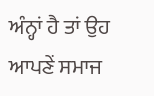ਅੰਨ੍ਹਾਂ ਹੈ ਤਾਂ ਉਹ ਆਪਣੇਂ ਸਮਾਜ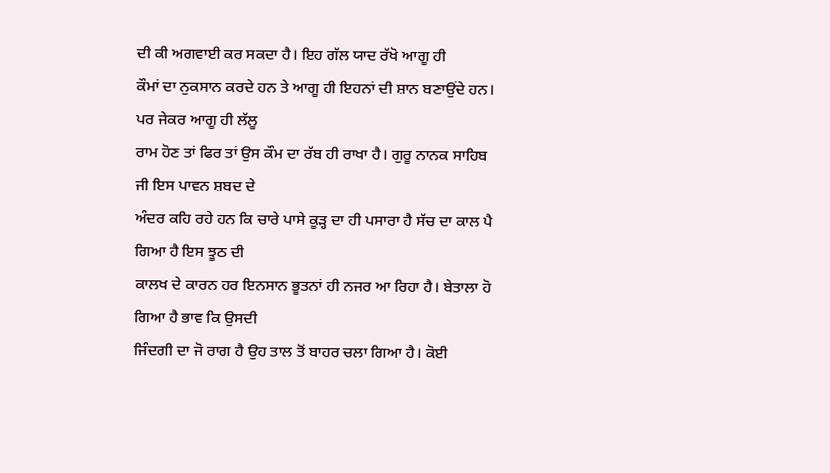ਦੀ ਕੀ ਅਗਵਾਈ ਕਰ ਸਕਦਾ ਹੈ। ਇਹ ਗੱਲ ਯਾਦ ਰੱਖੋ ਆਗੂ ਹੀ
ਕੌਮਾਂ ਦਾ ਨੁਕਸਾਨ ਕਰਦੇ ਹਨ ਤੇ ਆਗੂ ਹੀ ਇਹਨਾਂ ਦੀ ਸ਼ਾਨ ਬਣਾਉਂਦੇ ਹਨ। ਪਰ ਜੇਕਰ ਆਗੂ ਹੀ ਲੱਲੂ
ਰਾਮ ਹੋਣ ਤਾਂ ਫਿਰ ਤਾਂ ਉਸ ਕੌਮ ਦਾ ਰੱਬ ਹੀ ਰਾਖਾ ਹੈ। ਗੁਰੂ ਨਾਨਕ ਸਾਹਿਬ ਜੀ ਇਸ ਪਾਵਨ ਸ਼ਬਦ ਦੇ
ਅੰਦਰ ਕਹਿ ਰਹੇ ਹਨ ਕਿ ਚਾਰੇ ਪਾਸੇ ਕੂੜ੍ਹ ਦਾ ਹੀ ਪਸਾਰਾ ਹੈ ਸੱਚ ਦਾ ਕਾਲ ਪੈ ਗਿਆ ਹੈ ਇਸ ਝੂਠ ਦੀ
ਕਾਲਖ ਦੇ ਕਾਰਨ ਹਰ ਇਨਸਾਨ ਭੂਤਨਾਂ ਹੀ ਨਜਰ ਆ ਰਿਹਾ ਹੈ। ਬੇਤਾਲਾ ਹੋ ਗਿਆ ਹੈ ਭਾਵ ਕਿ ਉਸਦੀ
ਜਿੰਦਗੀ ਦਾ ਜੋ ਰਾਗ ਹੈ ਉਹ ਤਾਲ ਤੋਂ ਬਾਹਰ ਚਲਾ ਗਿਆ ਹੈ। ਕੋਈ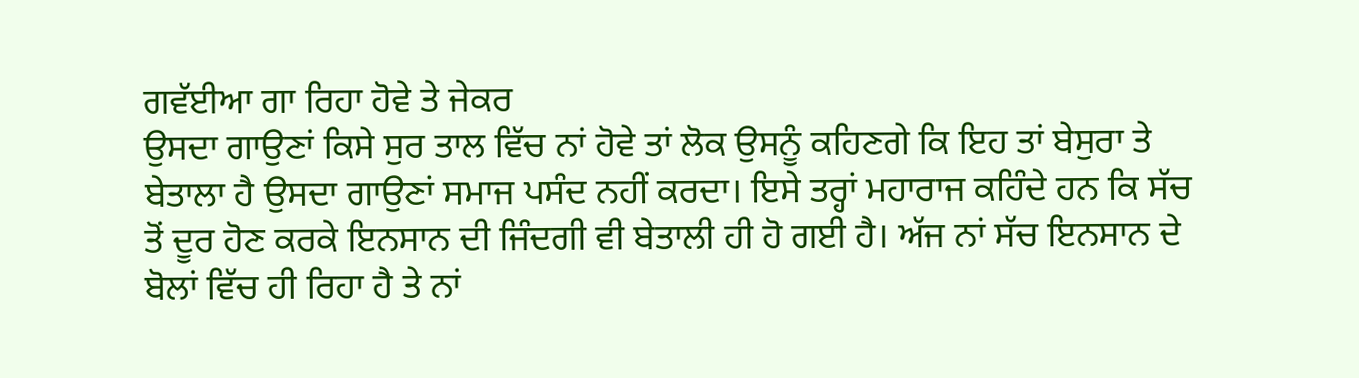ਗਵੱਈਆ ਗਾ ਰਿਹਾ ਹੋਵੇ ਤੇ ਜੇਕਰ
ਉਸਦਾ ਗਾਉਣਾਂ ਕਿਸੇ ਸੁਰ ਤਾਲ ਵਿੱਚ ਨਾਂ ਹੋਵੇ ਤਾਂ ਲੋਕ ਉਸਨੂੰ ਕਹਿਣਗੇ ਕਿ ਇਹ ਤਾਂ ਬੇਸੁਰਾ ਤੇ
ਬੇਤਾਲਾ ਹੈ ਉਸਦਾ ਗਾਉਣਾਂ ਸਮਾਜ ਪਸੰਦ ਨਹੀਂ ਕਰਦਾ। ਇਸੇ ਤਰ੍ਹਾਂ ਮਹਾਰਾਜ ਕਹਿੰਦੇ ਹਨ ਕਿ ਸੱਚ
ਤੋਂ ਦੂਰ ਹੋਣ ਕਰਕੇ ਇਨਸਾਨ ਦੀ ਜਿੰਦਗੀ ਵੀ ਬੇਤਾਲੀ ਹੀ ਹੋ ਗਈ ਹੈ। ਅੱਜ ਨਾਂ ਸੱਚ ਇਨਸਾਨ ਦੇ
ਬੋਲਾਂ ਵਿੱਚ ਹੀ ਰਿਹਾ ਹੈ ਤੇ ਨਾਂ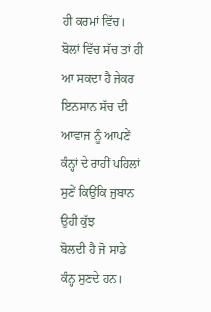ਹੀ ਕਰਮਾਂ ਵਿੱਚ। ਬੋਲਾਂ ਵਿੱਚ ਸੱਚ ਤਾਂ ਹੀ ਆ ਸਕਦਾ ਹੈ ਜੇਕਰ
ਇਨਸਾਨ ਸੱਚ ਦੀ ਆਵਾਜ ਨੂੰ ਆਪਣੇਂ ਕੰਨ੍ਹਾਂ ਦੇ ਰਾਹੀਂ ਪਹਿਲਾਂ ਸੁਣੇਂ ਕਿਉਂਕਿ ਜੁਬਾਨ ਉਹੀ ਕੁੱਝ
ਬੋਲਦੀ ਹੈ ਜੋ ਸਾਡੇ ਕੰਨ੍ਹ ਸੁਣਦੇ ਹਨ।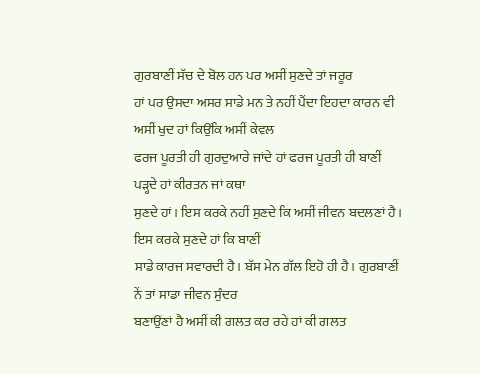ਗੁਰਬਾਣੀਂ ਸੱਚ ਦੇ ਬੋਲ ਹਨ ਪਰ ਅਸੀਂ ਸੁਣਦੇ ਤਾਂ ਜਰੂਰ
ਹਾਂ ਪਰ ਉਸਦਾ ਅਸਰ ਸਾਡੇ ਮਨ ਤੇ ਨਹੀਂ ਪੈਂਦਾ ਇਹਦਾ ਕਾਰਨ ਵੀ ਅਸੀਂ ਖੁਦ ਹਾਂ ਕਿਉਂਕਿ ਅਸੀਂ ਕੇਵਲ
ਫਰਜ ਪੂਰਤੀ ਹੀ ਗੁਰਦੁਆਰੇ ਜਾਂਦੇ ਹਾਂ ਫਰਜ ਪੂਰਤੀ ਹੀ ਬਾਣੀਂ ਪੜ੍ਹਦੇ ਹਾਂ ਕੀਰਤਨ ਜਾਂ ਕਥਾ
ਸੁਣਦੇ ਹਾਂ। ਇਸ ਕਰਕੇ ਨਹੀਂ ਸੁਣਦੇ ਕਿ ਅਸੀਂ ਜੀਵਨ ਬਦਲਣਾਂ ਹੈ। ਇਸ ਕਰਕੇ ਸੁਣਦੇ ਹਾਂ ਕਿ ਬਾਣੀਂ
ਸਾਡੇ ਕਾਰਜ ਸਵਾਰਦੀ ਹੈ। ਬੱਸ ਮੇਨ ਗੱਲ ਇਹੋ ਹੀ ਹੈ। ਗੁਰਬਾਣੀਂ ਨੇਂ ਤਾਂ ਸਾਡਾ ਜੀਵਨ ਸੁੰਦਰ
ਬਣਾਉਂਣਾਂ ਹੈ ਅਸੀਂ ਕੀ ਗਲਤ ਕਰ ਰਹੇ ਹਾਂ ਕੀ ਗਲਤ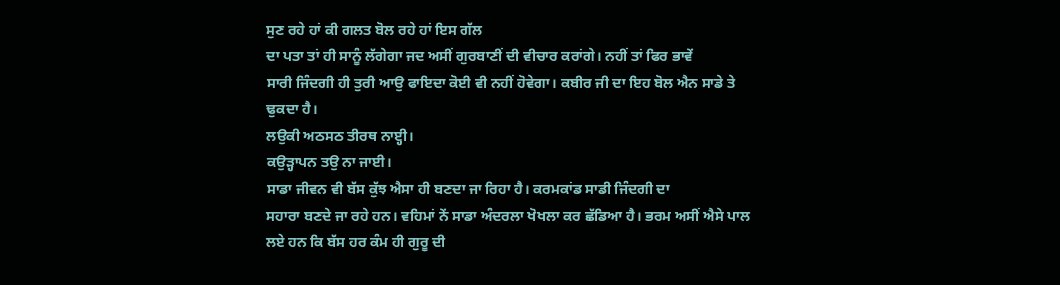ਸੁਣ ਰਹੇ ਹਾਂ ਕੀ ਗਲਤ ਬੋਲ ਰਹੇ ਹਾਂ ਇਸ ਗੱਲ
ਦਾ ਪਤਾ ਤਾਂ ਹੀ ਸਾਨੂੰ ਲੱਗੇਗਾ ਜਦ ਅਸੀਂ ਗੁਰਬਾਣੀਂ ਦੀ ਵੀਚਾਰ ਕਰਾਂਗੇ। ਨਹੀਂ ਤਾਂ ਫਿਰ ਭਾਵੇਂ
ਸਾਰੀ ਜਿੰਦਗੀ ਹੀ ਤੁਰੀ ਆਉ ਫਾਇਦਾ ਕੋਈ ਵੀ ਨਹੀਂ ਹੋਵੇਗਾ। ਕਬੀਰ ਜੀ ਦਾ ਇਹ ਬੋਲ ਐਨ ਸਾਡੇ ਤੇ
ਢੁਕਦਾ ਹੈ।
ਲਉਕੀ ਅਠਸਠ ਤੀਰਥ ਨਾੲ੍ਹੀ।
ਕਉੜ੍ਹਾਪਨ ਤਉ ਨਾ ਜਾਈ।
ਸਾਡਾ ਜੀਵਨ ਵੀ ਬੱਸ ਕੁੱਝ ਐਸਾ ਹੀ ਬਣਦਾ ਜਾ ਰਿਹਾ ਹੈ। ਕਰਮਕਾਂਡ ਸਾਡੀ ਜਿੰਦਗੀ ਦਾ
ਸਹਾਰਾ ਬਣਦੇ ਜਾ ਰਹੇ ਹਨ। ਵਹਿਮਾਂ ਨੇਂ ਸਾਡਾ ਅੰਦਰਲਾ ਖੋਖਲਾ ਕਰ ਛੱਡਿਆ ਹੈ। ਭਰਮ ਅਸੀਂ ਐਸੇ ਪਾਲ
ਲਏ ਹਨ ਕਿ ਬੱਸ ਹਰ ਕੰਮ ਹੀ ਗੁਰੂ ਦੀ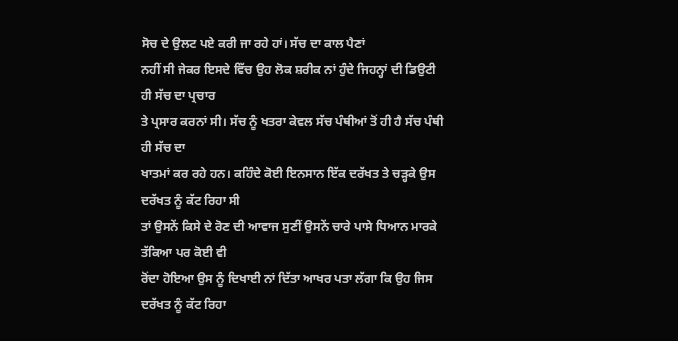ਸੋਚ ਦੇ ਉਲਟ ਪਏ ਕਰੀ ਜਾ ਰਹੇ ਹਾਂ। ਸੱਚ ਦਾ ਕਾਲ ਪੈਣਾਂ
ਨਹੀਂ ਸੀ ਜੇਕਰ ਇਸਦੇ ਵਿੱਚ ਉਹ ਲੋਕ ਸ਼ਰੀਕ ਨਾਂ ਹੁੰਦੇ ਜਿਹਨ੍ਹਾਂ ਦੀ ਡਿਉਟੀ ਹੀ ਸੱਚ ਦਾ ਪ੍ਰਚਾਰ
ਤੇ ਪ੍ਰਸਾਰ ਕਰਨਾਂ ਸੀ। ਸੱਚ ਨੂੰ ਖਤਰਾ ਕੇਵਲ ਸੱਚ ਪੰਥੀਆਂ ਤੋਂ ਹੀ ਹੈ ਸੱਚ ਪੰਥੀ ਹੀ ਸੱਚ ਦਾ
ਖਾਤਮਾਂ ਕਰ ਰਹੇ ਹਨ। ਕਹਿੰਦੇ ਕੋਈ ਇਨਸਾਨ ਇੱਕ ਦਰੱਖਤ ਤੇ ਚੜ੍ਹਕੇ ਉਸ ਦਰੱਖਤ ਨੂੰ ਕੱਟ ਰਿਹਾ ਸੀ
ਤਾਂ ਉਸਨੇਂ ਕਿਸੇ ਦੇ ਰੋਣ ਦੀ ਆਵਾਜ ਸੁਣੀਂ ਉਸਨੇਂ ਚਾਰੇ ਪਾਸੇ ਧਿਆਨ ਮਾਰਕੇ ਤੱਕਿਆ ਪਰ ਕੋਈ ਵੀ
ਰੋਂਦਾ ਹੋਇਆ ਉਸ ਨੂੰ ਦਿਖਾਈ ਨਾਂ ਦਿੱਤਾ ਆਖਰ ਪਤਾ ਲੱਗਾ ਕਿ ਉਹ ਜਿਸ ਦਰੱਖਤ ਨੂੰ ਕੱਟ ਰਿਹਾ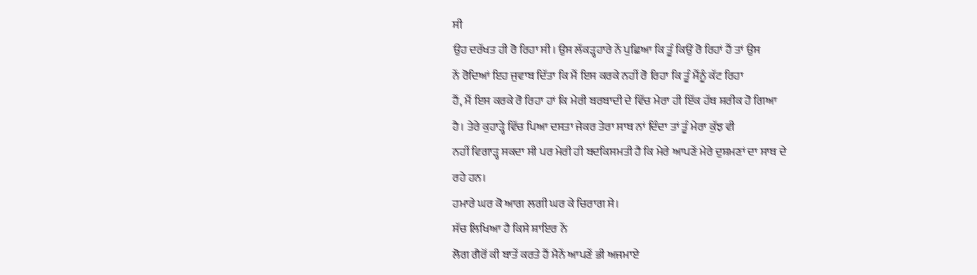ਸੀ
ਉਹ ਦਰੱਖਤ ਹੀ ਰੋ ਰਿਹਾ ਸੀ। ਉਸ ਲੱਕੜ੍ਹਹਾਰੇ ਨੇਂ ਪੁਛਿਆ ਕਿ ਤੂੰ ਕਿਉਂ ਰੋ ਰਿਹਾਂ ਹੈਂ ਤਾਂ ਉਸ
ਨੇਂ ਰੋਦਿਆਂ ਇਹ ਜੁਵਾਬ ਦਿੱਤਾ ਕਿ ਮੈਂ ਇਸ ਕਰਕੇ ਨਹੀਂ ਰੋ ਰਿਹਾ ਕਿ ਤੂੰ ਮੈਂਨੂੰ ਕੱਟ ਰਿਹਾ
ਹੈਂ, ਮੈਂ ਇਸ ਕਰਕੇ ਰੋ ਰਿਹਾ ਹਾਂ ਕਿ ਮੇਰੀ ਬਰਬਾਦੀ ਦੇ ਵਿੱਚ ਮੇਰਾ ਹੀ ਇੱਕ ਹੱਥ ਸ਼ਰੀਕ ਹੋ ਗਿਆ
ਹੈ। ਤੇਰੇ ਕੁਹਾੜ੍ਹੇ ਵਿੱਚ ਪਿਆ ਦਸਤਾ ਜੇਕਰ ਤੇਰਾ ਸਾਥ ਨਾਂ ਦਿੰਦਾ ਤਾਂ ਤੂੰ ਮੇਰਾ ਕੁੱਝ ਵੀ
ਨਹੀਂ ਵਿਗਾੜ੍ਹ ਸਕਦਾ ਸੀ ਪਰ ਮੇਰੀ ਹੀ ਬਦਕਿਸਮਤੀ ਹੈ ਕਿ ਮੇਰੇ ਆਪਣੇਂ ਮੇਰੇ ਦੁਸ਼ਮਣਾਂ ਦਾ ਸਾਥ ਦੇ
ਰਹੇ ਹਨ।
ਹਮਾਰੇ ਘਰ ਕੋ ਆਗ ਲਗੀ ਘਰ ਕੇ ਚਿਰਾਗ ਸੇ।
ਸੱਚ ਲਿਖਿਆ ਹੈ ਕਿਸੇ ਸ਼ਾਇਰ ਨੇਂ
ਲੋਗ ਗੈਰੋਂ ਕੀ ਬਾਤੇਂ ਕਰਤੇ ਹੈਂ ਮੈਨੇਂ ਆਪਣੇਂ ਭੀ ਅਜਮਾਏ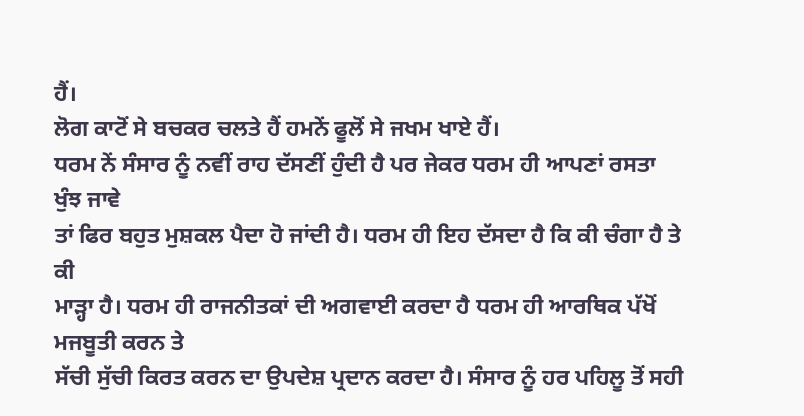ਹੈਂ।
ਲੋਗ ਕਾਟੋਂ ਸੇ ਬਚਕਰ ਚਲਤੇ ਹੈਂ ਹਮਨੇਂ ਫੂਲੋਂ ਸੇ ਜਖਮ ਖਾਏ ਹੈਂ।
ਧਰਮ ਨੇਂ ਸੰਸਾਰ ਨੂੰ ਨਵੀਂ ਰਾਹ ਦੱਸਣੀਂ ਹੁੰਦੀ ਹੈ ਪਰ ਜੇਕਰ ਧਰਮ ਹੀ ਆਪਣਾਂ ਰਸਤਾ ਖੁੰਝ ਜਾਵੇ
ਤਾਂ ਫਿਰ ਬਹੁਤ ਮੁਸ਼ਕਲ ਪੈਦਾ ਹੋ ਜਾਂਦੀ ਹੈ। ਧਰਮ ਹੀ ਇਹ ਦੱਸਦਾ ਹੈ ਕਿ ਕੀ ਚੰਗਾ ਹੈ ਤੇ ਕੀ
ਮਾੜ੍ਹਾ ਹੈ। ਧਰਮ ਹੀ ਰਾਜਨੀਤਕਾਂ ਦੀ ਅਗਵਾਈ ਕਰਦਾ ਹੈ ਧਰਮ ਹੀ ਆਰਥਿਕ ਪੱਖੋਂ ਮਜਬੂਤੀ ਕਰਨ ਤੇ
ਸੱਚੀ ਸੁੱਚੀ ਕਿਰਤ ਕਰਨ ਦਾ ਉਪਦੇਸ਼ ਪ੍ਰਦਾਨ ਕਰਦਾ ਹੈ। ਸੰਸਾਰ ਨੂੰ ਹਰ ਪਹਿਲੂ ਤੋਂ ਸਹੀ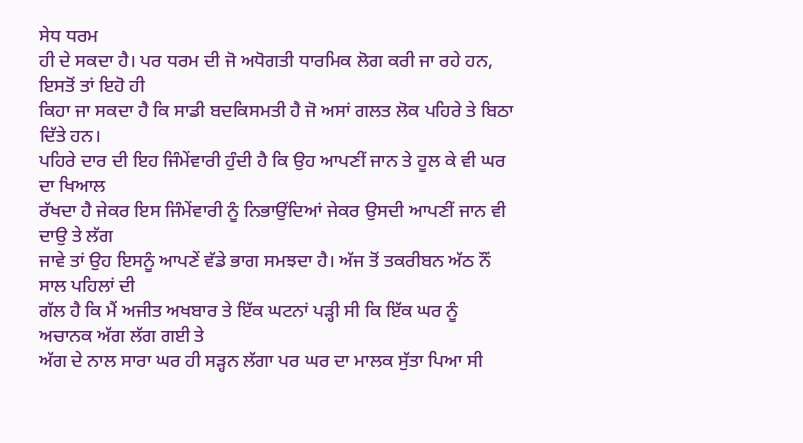ਸੇਧ ਧਰਮ
ਹੀ ਦੇ ਸਕਦਾ ਹੈ। ਪਰ ਧਰਮ ਦੀ ਜੋ ਅਧੋਗਤੀ ਧਾਰਮਿਕ ਲੋਗ ਕਰੀ ਜਾ ਰਹੇ ਹਨ, ਇਸਤੋਂ ਤਾਂ ਇਹੋ ਹੀ
ਕਿਹਾ ਜਾ ਸਕਦਾ ਹੈ ਕਿ ਸਾਡੀ ਬਦਕਿਸਮਤੀ ਹੈ ਜੋ ਅਸਾਂ ਗਲਤ ਲੋਕ ਪਹਿਰੇ ਤੇ ਬਿਠਾ ਦਿੱਤੇ ਹਨ।
ਪਹਿਰੇ ਦਾਰ ਦੀ ਇਹ ਜਿੰਮੇਂਵਾਰੀ ਹੁੰਦੀ ਹੈ ਕਿ ਉਹ ਆਪਣੀਂ ਜਾਨ ਤੇ ਹੂਲ ਕੇ ਵੀ ਘਰ ਦਾ ਖਿਆਲ
ਰੱਖਦਾ ਹੈ ਜੇਕਰ ਇਸ ਜਿੰਮੇਂਵਾਰੀ ਨੂੰ ਨਿਭਾਉਂਦਿਆਂ ਜੇਕਰ ਉਸਦੀ ਆਪਣੀਂ ਜਾਨ ਵੀ ਦਾਉ ਤੇ ਲੱਗ
ਜਾਵੇ ਤਾਂ ਉਹ ਇਸਨੂੰ ਆਪਣੇਂ ਵੱਡੇ ਭਾਗ ਸਮਝਦਾ ਹੈ। ਅੱਜ ਤੋਂ ਤਕਰੀਬਨ ਅੱਠ ਨੌਂ ਸਾਲ ਪਹਿਲਾਂ ਦੀ
ਗੱਲ ਹੈ ਕਿ ਮੈਂ ਅਜੀਤ ਅਖਬਾਰ ਤੇ ਇੱਕ ਘਟਨਾਂ ਪੜ੍ਹੀ ਸੀ ਕਿ ਇੱਕ ਘਰ ਨੂੰ ਅਚਾਨਕ ਅੱਗ ਲੱਗ ਗਈ ਤੇ
ਅੱਗ ਦੇ ਨਾਲ ਸਾਰਾ ਘਰ ਹੀ ਸੜ੍ਹਨ ਲੱਗਾ ਪਰ ਘਰ ਦਾ ਮਾਲਕ ਸੁੱਤਾ ਪਿਆ ਸੀ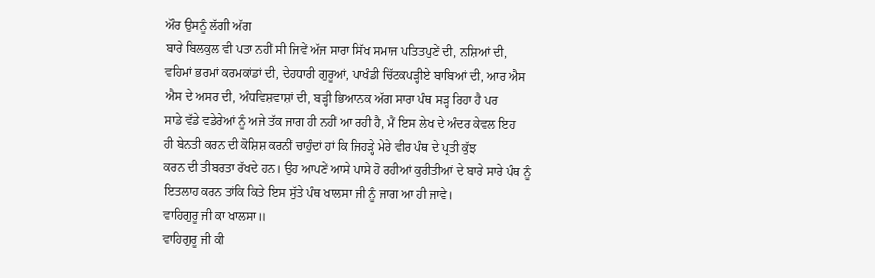ਔਰ ਉਸਨੂੰ ਲੱਗੀ ਅੱਗ
ਬਾਰੇ ਬਿਲਕੁਲ ਵੀ ਪਤਾ ਨਹੀਂ ਸੀ ਜਿਵੇਂ ਅੱਜ ਸਾਰਾ ਸਿੱਖ ਸਮਾਜ ਪਤਿਤਪੁਣੇਂ ਦੀ, ਨਸ਼ਿਆਂ ਦੀ,
ਵਹਿਮਾਂ ਭਰਮਾਂ ਕਰਮਕਾਂਡਾਂ ਦੀ, ਦੇਹਧਾਰੀ ਗੁਰੂਆਂ, ਪਾਖੰਡੀ ਚਿੱਟਕਪੜ੍ਹੀਏ ਬਾਬਿਆਂ ਦੀ, ਆਰ ਐਸ
ਐਸ ਦੇ ਅਸਰ ਦੀ, ਅੰਧਵਿਸ਼ਵਾਸ਼ਾਂ ਦੀ, ਬੜ੍ਹੀ ਭਿਆਨਕ ਅੱਗ ਸਾਰਾ ਪੰਥ ਸੜ੍ਹ ਰਿਹਾ ਹੈ ਪਰ
ਸਾਡੇ ਵੱਡੇ ਵਡੇਰੇਆਂ ਨੂੰ ਅਜੇ ਤੱਕ ਜਾਗ ਹੀ ਨਹੀਂ ਆ ਰਹੀ ਹੈ, ਮੈਂ ਇਸ ਲੇਖ ਦੇ ਅੰਦਰ ਕੇਵਲ ਇਹ
ਹੀ ਬੇਨਤੀ ਕਰਨ ਦੀ ਕੋਸ਼ਿਸ਼ ਕਰਨੀਂ ਚਾਹੁੰਦਾਂ ਹਾਂ ਕਿ ਜਿਹੜ੍ਹੇ ਮੇਰੇ ਵੀਰ ਪੰਥ ਦੇ ਪ੍ਰਤੀ ਕੁੱਝ
ਕਰਨ ਦੀ ਤੀਬਰਤਾ ਰੱਖਦੇ ਹਨ। ਉਹ ਆਪਣੇਂ ਆਸੇ ਪਾਸੇ ਹੋ ਰਹੀਆਂ ਕੁਰੀਤੀਆਂ ਦੇ ਬਾਰੇ ਸਾਰੇ ਪੰਥ ਨੂੰ
ਇਤਲਾਹ ਕਰਨ ਤਾਂਕਿ ਕਿਤੇ ਇਸ ਸੁੱਤੇ ਪੰਥ ਖਾਲਸਾ ਜੀ ਨੂੰ ਜਾਗ ਆ ਹੀ ਜਾਵੇ।
ਵਾਹਿਗੁਰੂ ਜੀ ਕਾ ਖਾਲਸਾ॥
ਵਾਹਿਗੁਰੂ ਜੀ ਕੀ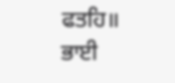ਫਤਹਿ॥
ਭਾਈ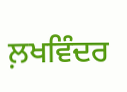ਲ਼ਖਵਿੰਦਰ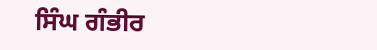ਸਿੰਘ ਗੰਭੀਰ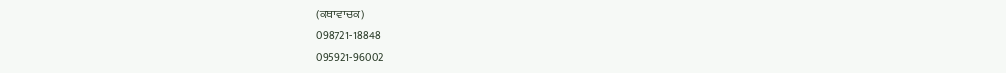(ਕਥਾਵਾਚਕ)
098721-18848
095921-96002